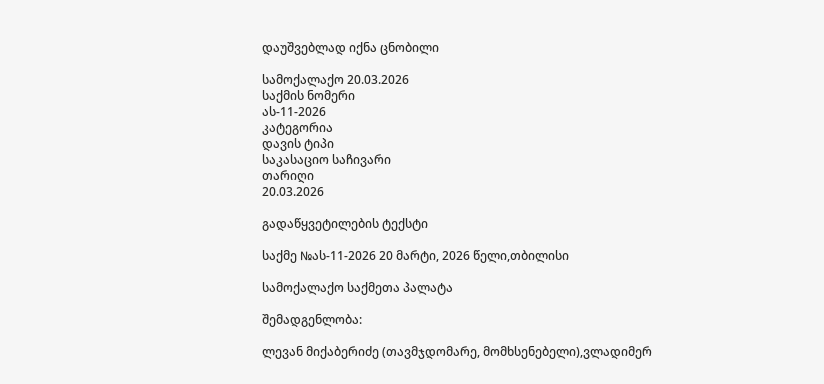დაუშვებლად იქნა ცნობილი

სამოქალაქო 20.03.2026
საქმის ნომერი
ას-11-2026
კატეგორია
დავის ტიპი
საკასაციო საჩივარი
თარიღი
20.03.2026

გადაწყვეტილების ტექსტი

საქმე №ას-11-2026 20 მარტი, 2026 წელი,თბილისი

სამოქალაქო საქმეთა პალატა

შემადგენლობა:

ლევან მიქაბერიძე (თავმჯდომარე, მომხსენებელი),ვლადიმერ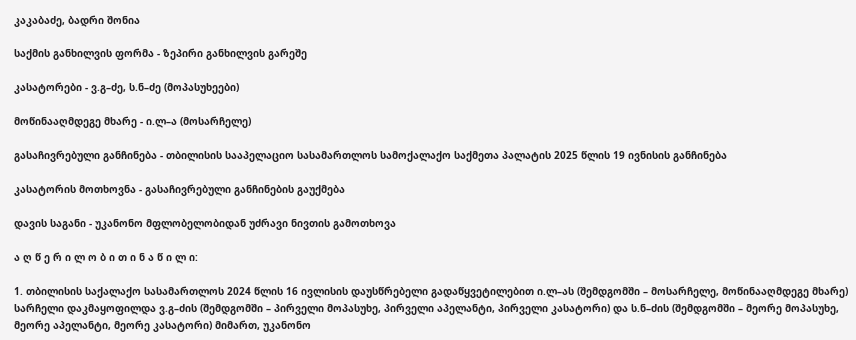კაკაბაძე, ბადრი შონია

საქმის განხილვის ფორმა - ზეპირი განხილვის გარეშე

კასატორები - ვ.გ–ძე, ს.ნ–ძე (მოპასუხეები)

მოწინააღმდეგე მხარე - ი.ლ–ა (მოსარჩელე)

გასაჩივრებული განჩინება - თბილისის სააპელაციო სასამართლოს სამოქალაქო საქმეთა პალატის 2025 წლის 19 ივნისის განჩინება

კასატორის მოთხოვნა - გასაჩივრებული განჩინების გაუქმება

დავის საგანი - უკანონო მფლობელობიდან უძრავი ნივთის გამოთხოვა

ა ღ წ ე რ ი ლ ო ბ ი თ ი ნ ა წ ი ლ ი:

1. თბილისის საქალაქო სასამართლოს 2024 წლის 16 ივლისის დაუსწრებელი გადაწყვეტილებით ი.ლ–ას (შემდგომში – მოსარჩელე, მოწინააღმდეგე მხარე) სარჩელი დაკმაყოფილდა ვ.გ–ძის (შემდგომში – პირველი მოპასუხე, პირველი აპელანტი, პირველი კასატორი) და ს.ნ–ძის (შემდგომში – მეორე მოპასუხე, მეორე აპელანტი, მეორე კასატორი) მიმართ, უკანონო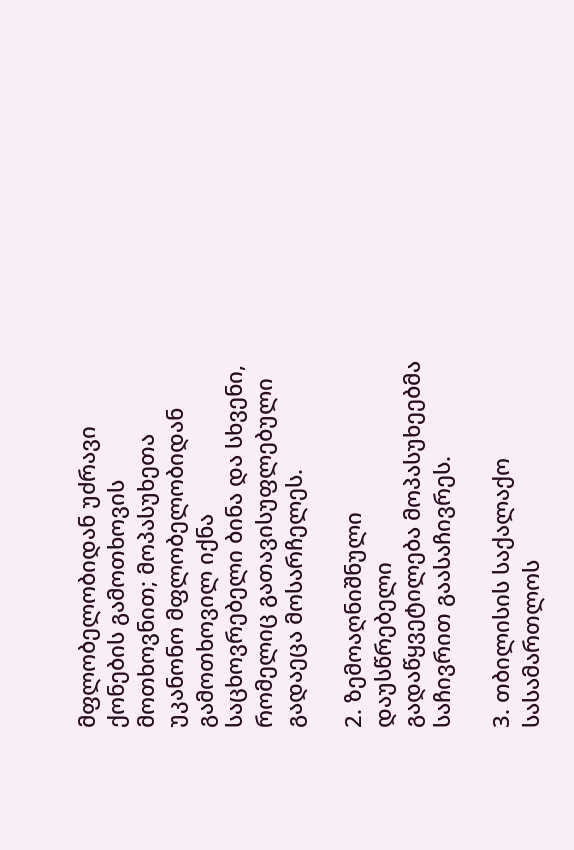მფლობელობიდან უძრავი ქონების გამოთხოვის მოთხოვნით; მოპასუხეთა უკანონო მფლობელობიდან გამოთხოვილ იქნა საცხოვრებელი ბინა და სხვენი, რომელიც გათავისუფლებული გადაეცა მოსარჩელეს.

2. ზემოაღნიშნული დაუსწრებელი გადაწყვეტილება მოპასუხეებმა საჩივრით გაასაჩივრეს.

3. თბილისის საქალაქო სასამართლოს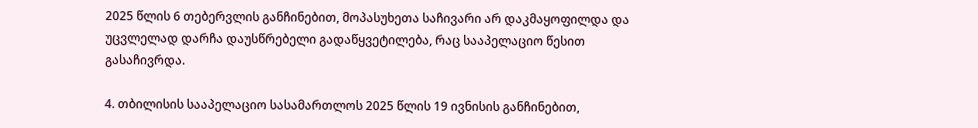2025 წლის 6 თებერვლის განჩინებით, მოპასუხეთა საჩივარი არ დაკმაყოფილდა და უცვლელად დარჩა დაუსწრებელი გადაწყვეტილება, რაც სააპელაციო წესით გასაჩივრდა.

4. თბილისის სააპელაციო სასამართლოს 2025 წლის 19 ივნისის განჩინებით,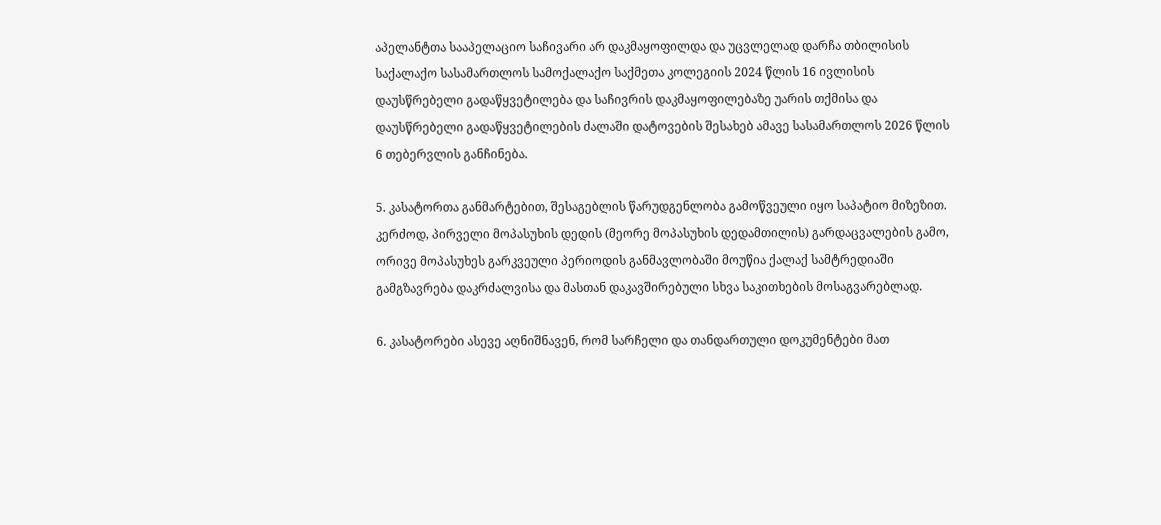აპელანტთა სააპელაციო საჩივარი არ დაკმაყოფილდა და უცვლელად დარჩა თბილისის საქალაქო სასამართლოს სამოქალაქო საქმეთა კოლეგიის 2024 წლის 16 ივლისის დაუსწრებელი გადაწყვეტილება და საჩივრის დაკმაყოფილებაზე უარის თქმისა და დაუსწრებელი გადაწყვეტილების ძალაში დატოვების შესახებ ამავე სასამართლოს 2026 წლის 6 თებერვლის განჩინება.

5. კასატორთა განმარტებით, შესაგებლის წარუდგენლობა გამოწვეული იყო საპატიო მიზეზით. კერძოდ, პირველი მოპასუხის დედის (მეორე მოპასუხის დედამთილის) გარდაცვალების გამო, ორივე მოპასუხეს გარკვეული პერიოდის განმავლობაში მოუწია ქალაქ სამტრედიაში გამგზავრება დაკრძალვისა და მასთან დაკავშირებული სხვა საკითხების მოსაგვარებლად.

6. კასატორები ასევე აღნიშნავენ, რომ სარჩელი და თანდართული დოკუმენტები მათ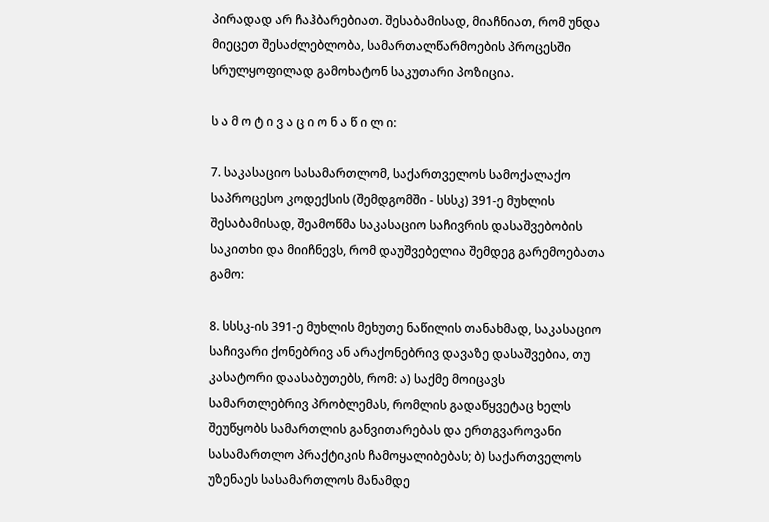პირადად არ ჩაჰბარებიათ. შესაბამისად, მიაჩნიათ, რომ უნდა მიეცეთ შესაძლებლობა, სამართალწარმოების პროცესში სრულყოფილად გამოხატონ საკუთარი პოზიცია.

ს ა მ ო ტ ი ვ ა ც ი ო ნ ა წ ი ლ ი:

7. საკასაციო სასამართლომ, საქართველოს სამოქალაქო საპროცესო კოდექსის (შემდგომში - სსსკ) 391-ე მუხლის შესაბამისად, შეამოწმა საკასაციო საჩივრის დასაშვებობის საკითხი და მიიჩნევს, რომ დაუშვებელია შემდეგ გარემოებათა გამო:

8. სსსკ-ის 391-ე მუხლის მეხუთე ნაწილის თანახმად, საკასაციო საჩივარი ქონებრივ ან არაქონებრივ დავაზე დასაშვებია, თუ კასატორი დაასაბუთებს, რომ: ა) საქმე მოიცავს სამართლებრივ პრობლემას, რომლის გადაწყვეტაც ხელს შეუწყობს სამართლის განვითარებას და ერთგვაროვანი სასამართლო პრაქტიკის ჩამოყალიბებას; ბ) საქართველოს უზენაეს სასამართლოს მანამდე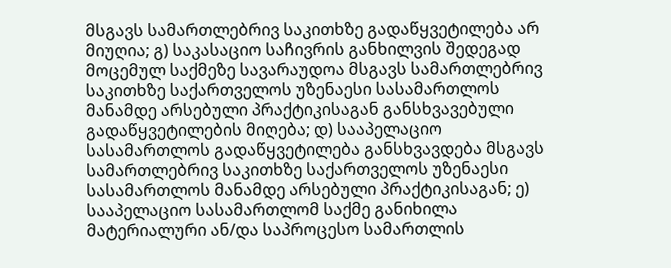მსგავს სამართლებრივ საკითხზე გადაწყვეტილება არ მიუღია; გ) საკასაციო საჩივრის განხილვის შედეგად მოცემულ საქმეზე სავარაუდოა მსგავს სამართლებრივ საკითხზე საქართველოს უზენაესი სასამართლოს მანამდე არსებული პრაქტიკისაგან განსხვავებული გადაწყვეტილების მიღება; დ) სააპელაციო სასამართლოს გადაწყვეტილება განსხვავდება მსგავს სამართლებრივ საკითხზე საქართველოს უზენაესი სასამართლოს მანამდე არსებული პრაქტიკისაგან; ე) სააპელაციო სასამართლომ საქმე განიხილა მატერიალური ან/და საპროცესო სამართლის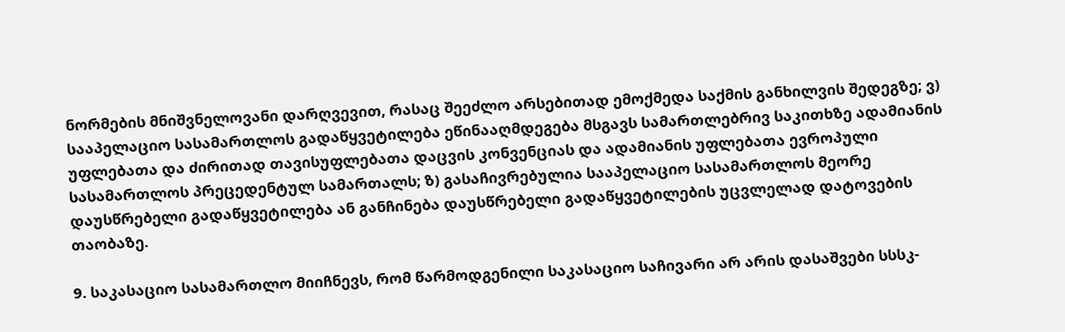ნორმების მნიშვნელოვანი დარღვევით, რასაც შეეძლო არსებითად ემოქმედა საქმის განხილვის შედეგზე; ვ) სააპელაციო სასამართლოს გადაწყვეტილება ეწინააღმდეგება მსგავს სამართლებრივ საკითხზე ადამიანის უფლებათა და ძირითად თავისუფლებათა დაცვის კონვენციას და ადამიანის უფლებათა ევროპული სასამართლოს პრეცედენტულ სამართალს; ზ) გასაჩივრებულია სააპელაციო სასამართლოს მეორე დაუსწრებელი გადაწყვეტილება ან განჩინება დაუსწრებელი გადაწყვეტილების უცვლელად დატოვების თაობაზე.

9. საკასაციო სასამართლო მიიჩნევს, რომ წარმოდგენილი საკასაციო საჩივარი არ არის დასაშვები სსსკ-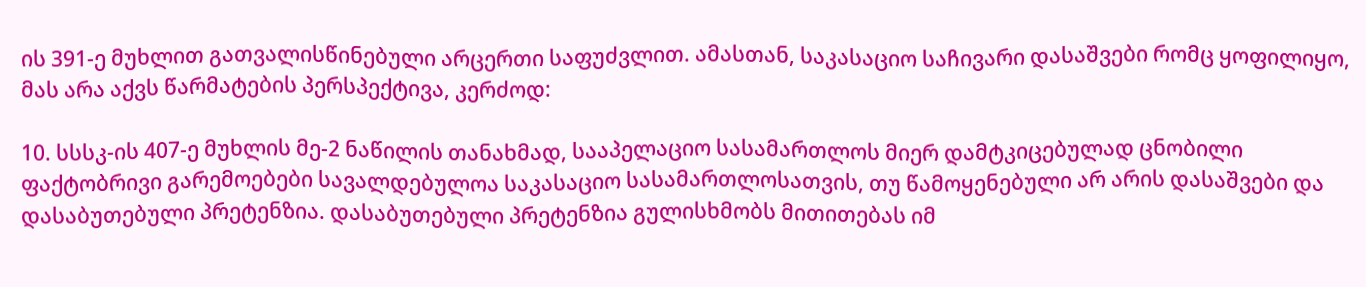ის 391-ე მუხლით გათვალისწინებული არცერთი საფუძვლით. ამასთან, საკასაციო საჩივარი დასაშვები რომც ყოფილიყო, მას არა აქვს წარმატების პერსპექტივა, კერძოდ:

10. სსსკ-ის 407-ე მუხლის მე-2 ნაწილის თანახმად, სააპელაციო სასამართლოს მიერ დამტკიცებულად ცნობილი ფაქტობრივი გარემოებები სავალდებულოა საკასაციო სასამართლოსათვის, თუ წამოყენებული არ არის დასაშვები და დასაბუთებული პრეტენზია. დასაბუთებული პრეტენზია გულისხმობს მითითებას იმ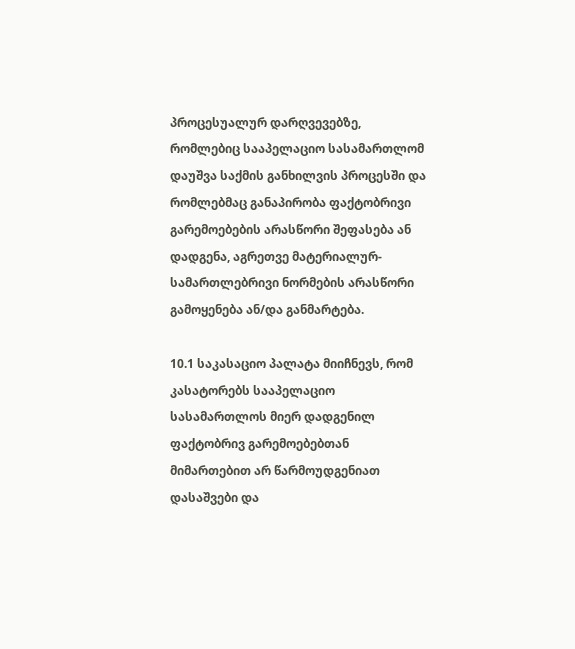პროცესუალურ დარღვევებზე, რომლებიც სააპელაციო სასამართლომ დაუშვა საქმის განხილვის პროცესში და რომლებმაც განაპირობა ფაქტობრივი გარემოებების არასწორი შეფასება ან დადგენა, აგრეთვე მატერიალურ-სამართლებრივი ნორმების არასწორი გამოყენება ან/და განმარტება.

10.1 საკასაციო პალატა მიიჩნევს, რომ კასატორებს სააპელაციო სასამართლოს მიერ დადგენილ ფაქტობრივ გარემოებებთან მიმართებით არ წარმოუდგენიათ დასაშვები და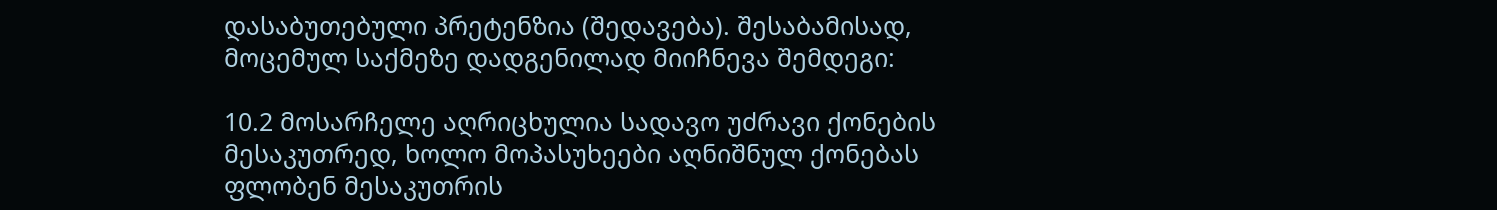დასაბუთებული პრეტენზია (შედავება). შესაბამისად, მოცემულ საქმეზე დადგენილად მიიჩნევა შემდეგი:

10.2 მოსარჩელე აღრიცხულია სადავო უძრავი ქონების მესაკუთრედ, ხოლო მოპასუხეები აღნიშნულ ქონებას ფლობენ მესაკუთრის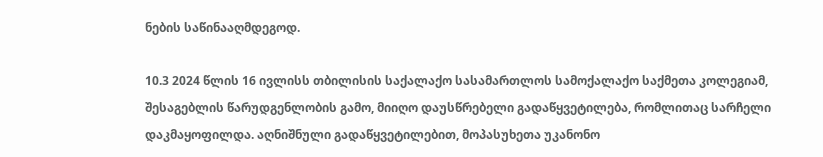ნების საწინააღმდეგოდ.

10.3 2024 წლის 16 ივლისს თბილისის საქალაქო სასამართლოს სამოქალაქო საქმეთა კოლეგიამ, შესაგებლის წარუდგენლობის გამო, მიიღო დაუსწრებელი გადაწყვეტილება, რომლითაც სარჩელი დაკმაყოფილდა. აღნიშნული გადაწყვეტილებით, მოპასუხეთა უკანონო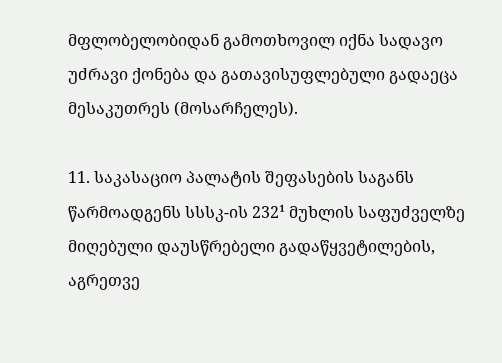მფლობელობიდან გამოთხოვილ იქნა სადავო უძრავი ქონება და გათავისუფლებული გადაეცა მესაკუთრეს (მოსარჩელეს).

11. საკასაციო პალატის შეფასების საგანს წარმოადგენს სსსკ-ის 232¹ მუხლის საფუძველზე მიღებული დაუსწრებელი გადაწყვეტილების, აგრეთვე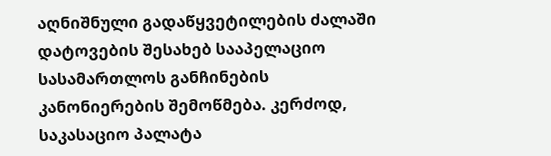აღნიშნული გადაწყვეტილების ძალაში დატოვების შესახებ სააპელაციო სასამართლოს განჩინების კანონიერების შემოწმება. კერძოდ, საკასაციო პალატა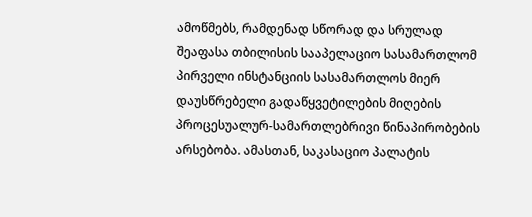ამოწმებს, რამდენად სწორად და სრულად შეაფასა თბილისის სააპელაციო სასამართლომ პირველი ინსტანციის სასამართლოს მიერ დაუსწრებელი გადაწყვეტილების მიღების პროცესუალურ-სამართლებრივი წინაპირობების არსებობა. ამასთან, საკასაციო პალატის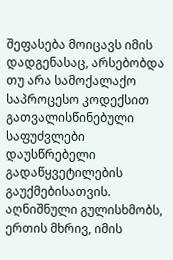შეფასება მოიცავს იმის დადგენასაც, არსებობდა თუ არა სამოქალაქო საპროცესო კოდექსით გათვალისწინებული საფუძვლები დაუსწრებელი გადაწყვეტილების გაუქმებისათვის. აღნიშნული გულისხმობს, ერთის მხრივ, იმის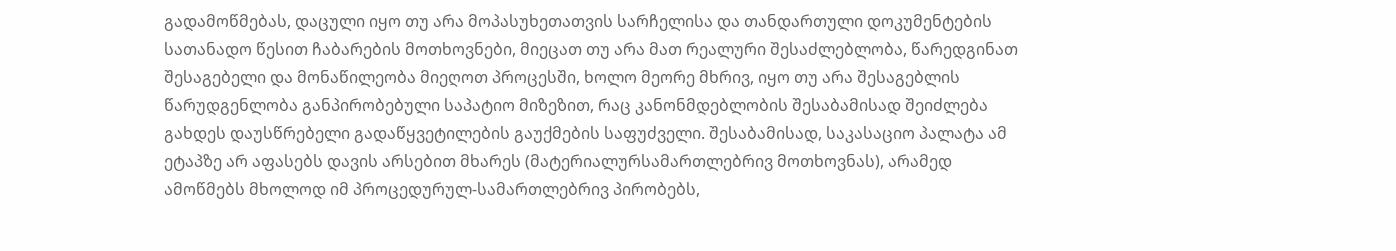გადამოწმებას, დაცული იყო თუ არა მოპასუხეთათვის სარჩელისა და თანდართული დოკუმენტების სათანადო წესით ჩაბარების მოთხოვნები, მიეცათ თუ არა მათ რეალური შესაძლებლობა, წარედგინათ შესაგებელი და მონაწილეობა მიეღოთ პროცესში, ხოლო მეორე მხრივ, იყო თუ არა შესაგებლის წარუდგენლობა განპირობებული საპატიო მიზეზით, რაც კანონმდებლობის შესაბამისად შეიძლება გახდეს დაუსწრებელი გადაწყვეტილების გაუქმების საფუძველი. შესაბამისად, საკასაციო პალატა ამ ეტაპზე არ აფასებს დავის არსებით მხარეს (მატერიალურსამართლებრივ მოთხოვნას), არამედ ამოწმებს მხოლოდ იმ პროცედურულ-სამართლებრივ პირობებს,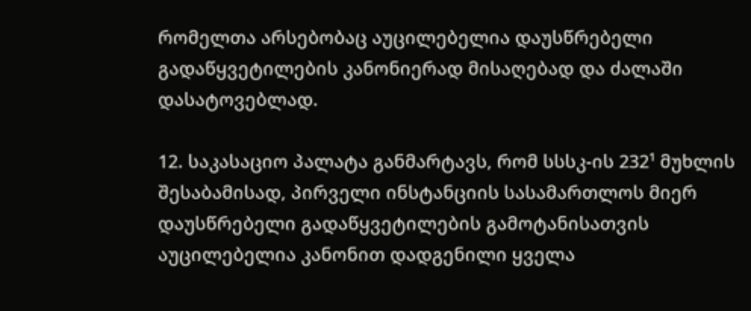რომელთა არსებობაც აუცილებელია დაუსწრებელი გადაწყვეტილების კანონიერად მისაღებად და ძალაში დასატოვებლად.

12. საკასაციო პალატა განმარტავს, რომ სსსკ-ის 232¹ მუხლის შესაბამისად, პირველი ინსტანციის სასამართლოს მიერ დაუსწრებელი გადაწყვეტილების გამოტანისათვის აუცილებელია კანონით დადგენილი ყველა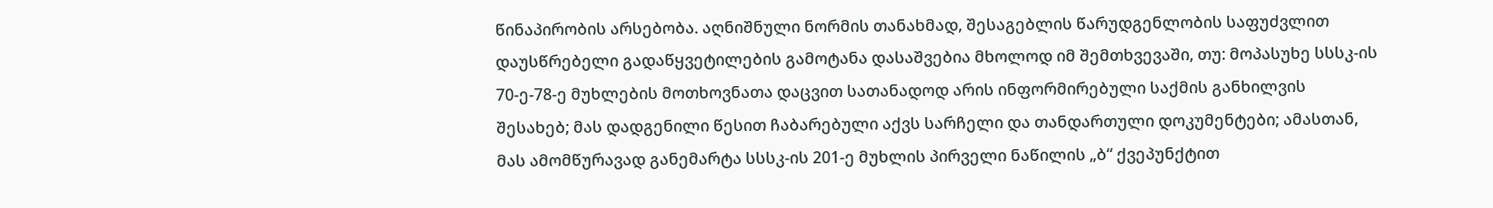წინაპირობის არსებობა. აღნიშნული ნორმის თანახმად, შესაგებლის წარუდგენლობის საფუძვლით დაუსწრებელი გადაწყვეტილების გამოტანა დასაშვებია მხოლოდ იმ შემთხვევაში, თუ: მოპასუხე სსსკ-ის 70-ე-78-ე მუხლების მოთხოვნათა დაცვით სათანადოდ არის ინფორმირებული საქმის განხილვის შესახებ; მას დადგენილი წესით ჩაბარებული აქვს სარჩელი და თანდართული დოკუმენტები; ამასთან, მას ამომწურავად განემარტა სსსკ-ის 201-ე მუხლის პირველი ნაწილის „ბ“ ქვეპუნქტით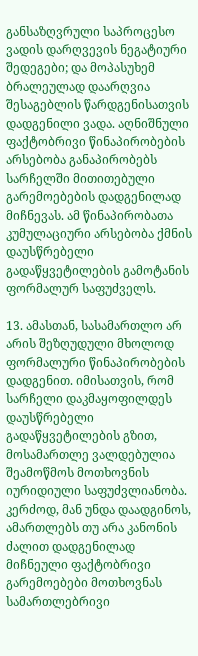განსაზღვრული საპროცესო ვადის დარღვევის ნეგატიური შედეგები; და მოპასუხემ ბრალეულად დაარღვია შესაგებლის წარდგენისათვის დადგენილი ვადა. აღნიშნული ფაქტობრივი წინაპირობების არსებობა განაპირობებს სარჩელში მითითებული გარემოებების დადგენილად მიჩნევას. ამ წინაპირობათა კუმულაციური არსებობა ქმნის დაუსწრებელი გადაწყვეტილების გამოტანის ფორმალურ საფუძველს.

13. ამასთან, სასამართლო არ არის შეზღუდული მხოლოდ ფორმალური წინაპირობების დადგენით. იმისათვის, რომ სარჩელი დაკმაყოფილდეს დაუსწრებელი გადაწყვეტილების გზით, მოსამართლე ვალდებულია შეამოწმოს მოთხოვნის იურიდიული საფუძვლიანობა. კერძოდ, მან უნდა დაადგინოს, ამართლებს თუ არა კანონის ძალით დადგენილად მიჩნეული ფაქტობრივი გარემოებები მოთხოვნას სამართლებრივი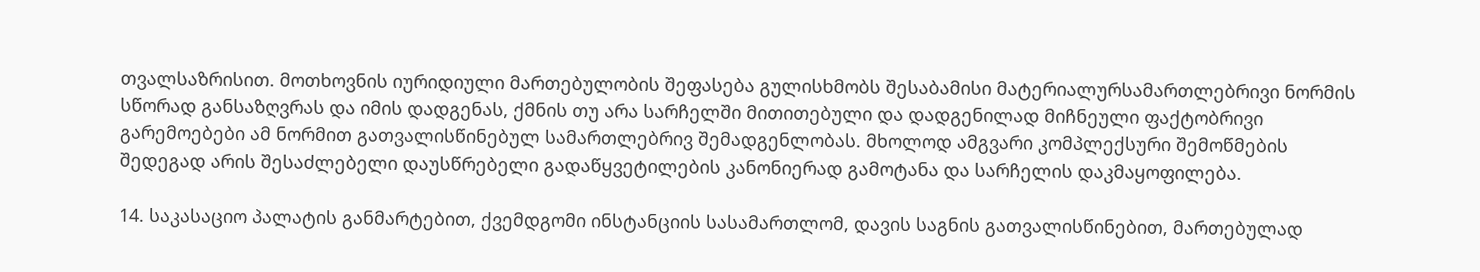თვალსაზრისით. მოთხოვნის იურიდიული მართებულობის შეფასება გულისხმობს შესაბამისი მატერიალურსამართლებრივი ნორმის სწორად განსაზღვრას და იმის დადგენას, ქმნის თუ არა სარჩელში მითითებული და დადგენილად მიჩნეული ფაქტობრივი გარემოებები ამ ნორმით გათვალისწინებულ სამართლებრივ შემადგენლობას. მხოლოდ ამგვარი კომპლექსური შემოწმების შედეგად არის შესაძლებელი დაუსწრებელი გადაწყვეტილების კანონიერად გამოტანა და სარჩელის დაკმაყოფილება.

14. საკასაციო პალატის განმარტებით, ქვემდგომი ინსტანციის სასამართლომ, დავის საგნის გათვალისწინებით, მართებულად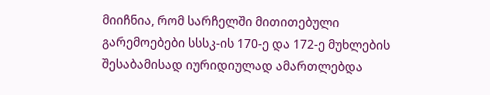მიიჩნია, რომ სარჩელში მითითებული გარემოებები სსსკ-ის 170-ე და 172-ე მუხლების შესაბამისად იურიდიულად ამართლებდა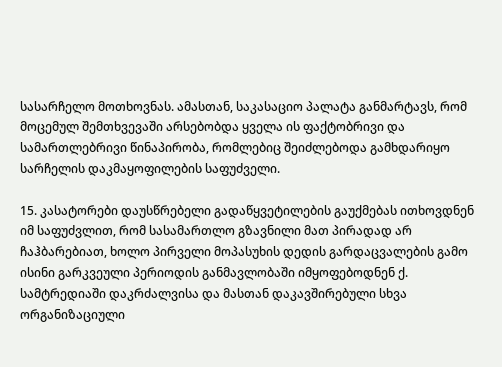სასარჩელო მოთხოვნას. ამასთან, საკასაციო პალატა განმარტავს, რომ მოცემულ შემთხვევაში არსებობდა ყველა ის ფაქტობრივი და სამართლებრივი წინაპირობა, რომლებიც შეიძლებოდა გამხდარიყო სარჩელის დაკმაყოფილების საფუძველი.

15. კასატორები დაუსწრებელი გადაწყვეტილების გაუქმებას ითხოვდნენ იმ საფუძვლით, რომ სასამართლო გზავნილი მათ პირადად არ ჩაჰბარებიათ, ხოლო პირველი მოპასუხის დედის გარდაცვალების გამო ისინი გარკვეული პერიოდის განმავლობაში იმყოფებოდნენ ქ. სამტრედიაში დაკრძალვისა და მასთან დაკავშირებული სხვა ორგანიზაციული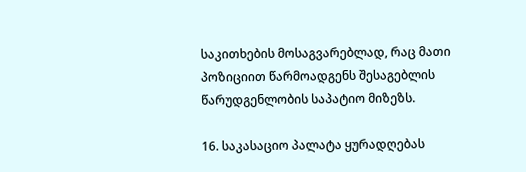საკითხების მოსაგვარებლად, რაც მათი პოზიციით წარმოადგენს შესაგებლის წარუდგენლობის საპატიო მიზეზს.

16. საკასაციო პალატა ყურადღებას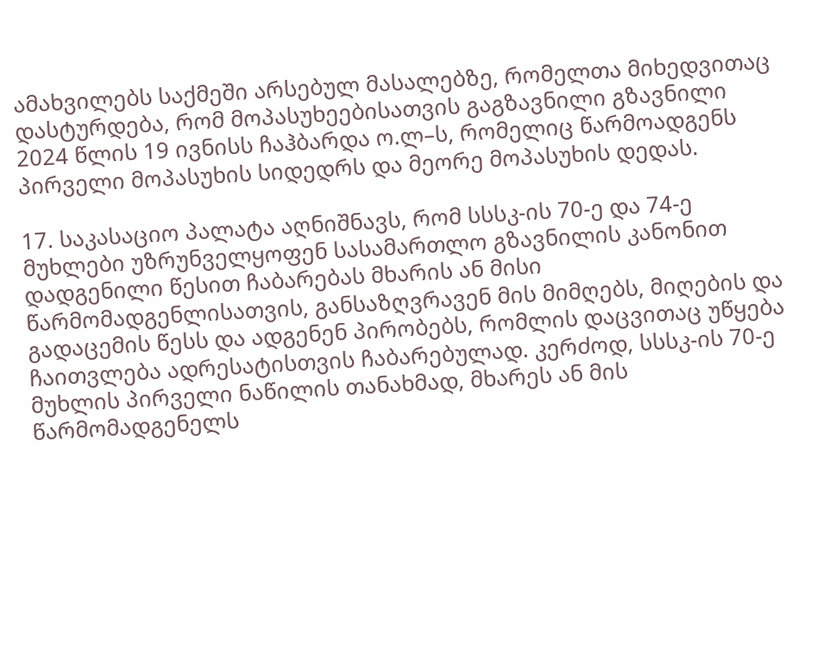ამახვილებს საქმეში არსებულ მასალებზე, რომელთა მიხედვითაც დასტურდება, რომ მოპასუხეებისათვის გაგზავნილი გზავნილი 2024 წლის 19 ივნისს ჩაჰბარდა ო.ლ–ს, რომელიც წარმოადგენს პირველი მოპასუხის სიდედრს და მეორე მოპასუხის დედას.

17. საკასაციო პალატა აღნიშნავს, რომ სსსკ-ის 70-ე და 74-ე მუხლები უზრუნველყოფენ სასამართლო გზავნილის კანონით დადგენილი წესით ჩაბარებას მხარის ან მისი წარმომადგენლისათვის, განსაზღვრავენ მის მიმღებს, მიღების და გადაცემის წესს და ადგენენ პირობებს, რომლის დაცვითაც უწყება ჩაითვლება ადრესატისთვის ჩაბარებულად. კერძოდ, სსსკ-ის 70-ე მუხლის პირველი ნაწილის თანახმად, მხარეს ან მის წარმომადგენელს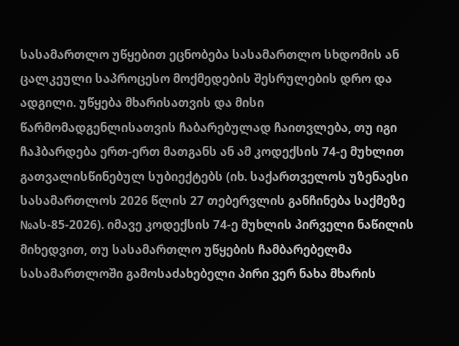სასამართლო უწყებით ეცნობება სასამართლო სხდომის ან ცალკეული საპროცესო მოქმედების შესრულების დრო და ადგილი. უწყება მხარისათვის და მისი წარმომადგენლისათვის ჩაბარებულად ჩაითვლება, თუ იგი ჩაჰბარდება ერთ-ერთ მათგანს ან ამ კოდექსის 74-ე მუხლით გათვალისწინებულ სუბიექტებს (იხ. საქართველოს უზენაესი სასამართლოს 2026 წლის 27 თებერვლის განჩინება საქმეზე №ას-85-2026). იმავე კოდექსის 74-ე მუხლის პირველი ნაწილის მიხედვით, თუ სასამართლო უწყების ჩამბარებელმა სასამართლოში გამოსაძახებელი პირი ვერ ნახა მხარის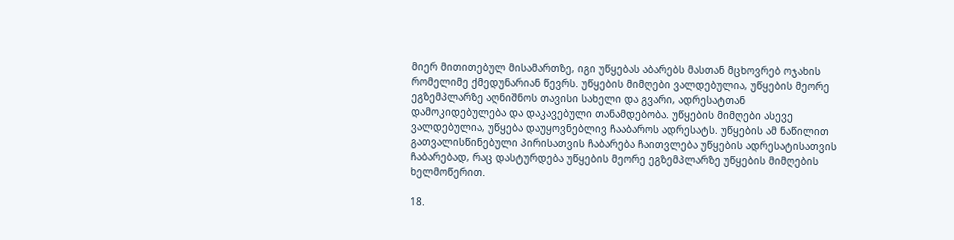მიერ მითითებულ მისამართზე, იგი უწყებას აბარებს მასთან მცხოვრებ ოჯახის რომელიმე ქმედუნარიან წევრს. უწყების მიმღები ვალდებულია, უწყების მეორე ეგზემპლარზე აღნიშნოს თავისი სახელი და გვარი, ადრესატთან დამოკიდებულება და დაკავებული თანამდებობა. უწყების მიმღები ასევე ვალდებულია, უწყება დაუყოვნებლივ ჩააბაროს ადრესატს. უწყების ამ ნაწილით გათვალისწინებული პირისათვის ჩაბარება ჩაითვლება უწყების ადრესატისათვის ჩაბარებად, რაც დასტურდება უწყების მეორე ეგზემპლარზე უწყების მიმღების ხელმოწერით.

18.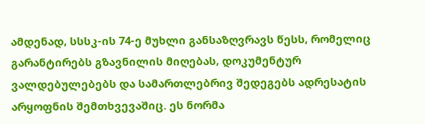ამდენად, სსსკ-ის 74-ე მუხლი განსაზღვრავს წესს, რომელიც გარანტირებს გზავნილის მიღებას, დოკუმენტურ ვალდებულებებს და სამართლებრივ შედეგებს ადრესატის არყოფნის შემთხვევაშიც. ეს ნორმა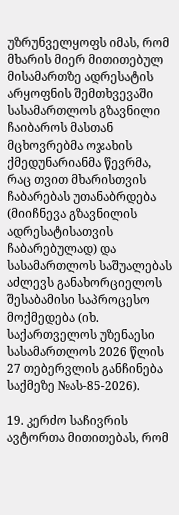უზრუნველყოფს იმას, რომ მხარის მიერ მითითებულ მისამართზე ადრესატის არყოფნის შემთხვევაში სასამართლოს გზავნილი ჩაიბაროს მასთან მცხოვრებმა ოჯახის ქმედუნარიანმა წევრმა, რაც თვით მხარისთვის ჩაბარებას უთანაბრდება (მიიჩნევა გზავნილის ადრესატისათვის ჩაბარებულად) და სასამართლოს საშუალებას აძლევს განახორციელოს შესაბამისი საპროცესო მოქმედება (იხ. საქართველოს უზენაესი სასამართლოს 2026 წლის 27 თებერვლის განჩინება საქმეზე №ას-85-2026).

19. კერძო საჩივრის ავტორთა მითითებას, რომ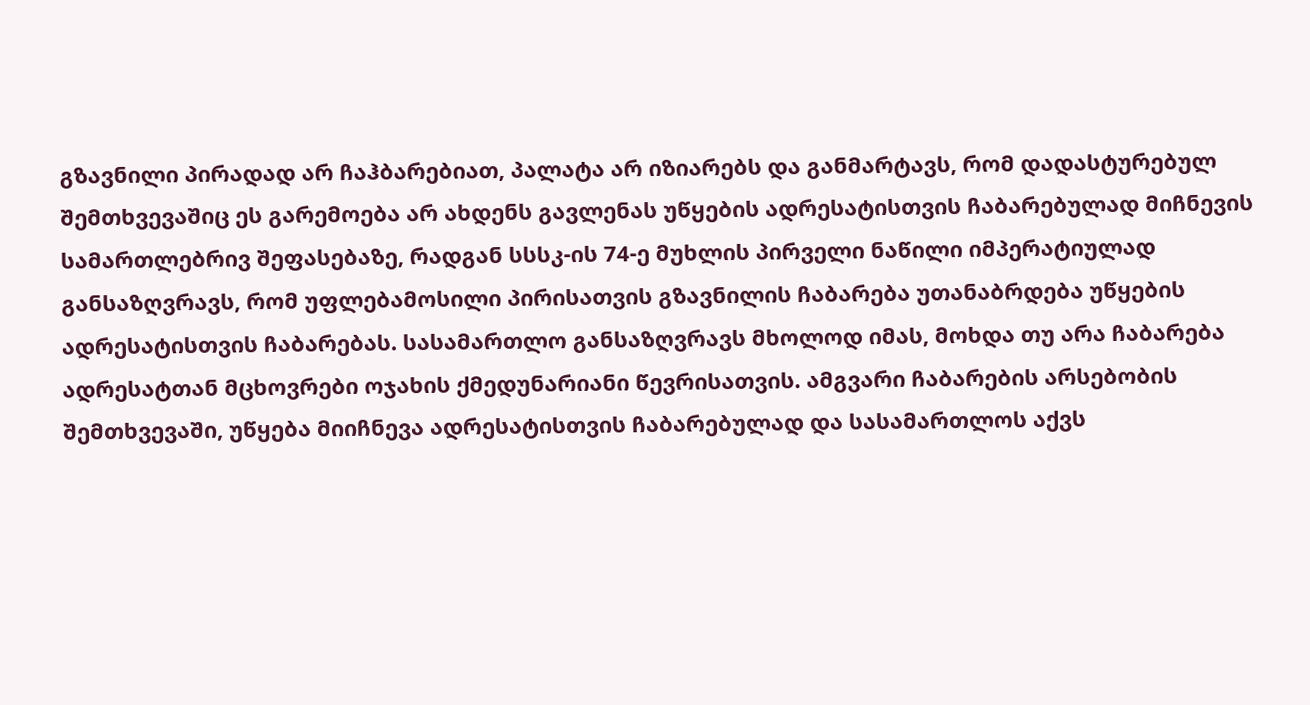გზავნილი პირადად არ ჩაჰბარებიათ, პალატა არ იზიარებს და განმარტავს, რომ დადასტურებულ შემთხვევაშიც ეს გარემოება არ ახდენს გავლენას უწყების ადრესატისთვის ჩაბარებულად მიჩნევის სამართლებრივ შეფასებაზე, რადგან სსსკ-ის 74-ე მუხლის პირველი ნაწილი იმპერატიულად განსაზღვრავს, რომ უფლებამოსილი პირისათვის გზავნილის ჩაბარება უთანაბრდება უწყების ადრესატისთვის ჩაბარებას. სასამართლო განსაზღვრავს მხოლოდ იმას, მოხდა თუ არა ჩაბარება ადრესატთან მცხოვრები ოჯახის ქმედუნარიანი წევრისათვის. ამგვარი ჩაბარების არსებობის შემთხვევაში, უწყება მიიჩნევა ადრესატისთვის ჩაბარებულად და სასამართლოს აქვს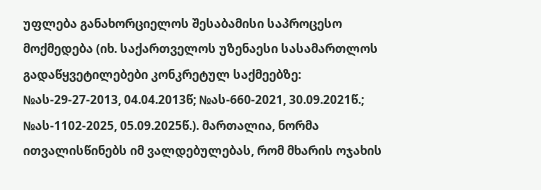უფლება განახორციელოს შესაბამისი საპროცესო მოქმედება (იხ. საქართველოს უზენაესი სასამართლოს გადაწყვეტილებები კონკრეტულ საქმეებზე: №ას-29-27-2013, 04.04.2013წ; №ას-660-2021, 30.09.2021წ.; №ას-1102-2025, 05.09.2025წ.). მართალია, ნორმა ითვალისწინებს იმ ვალდებულებას, რომ მხარის ოჯახის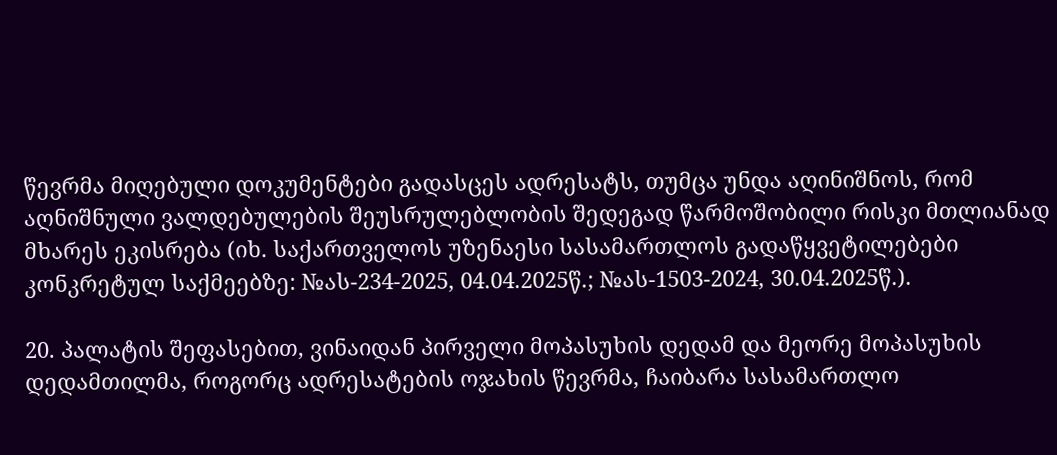წევრმა მიღებული დოკუმენტები გადასცეს ადრესატს, თუმცა უნდა აღინიშნოს, რომ აღნიშნული ვალდებულების შეუსრულებლობის შედეგად წარმოშობილი რისკი მთლიანად მხარეს ეკისრება (იხ. საქართველოს უზენაესი სასამართლოს გადაწყვეტილებები კონკრეტულ საქმეებზე: №ას-234-2025, 04.04.2025წ.; №ას-1503-2024, 30.04.2025წ.).

20. პალატის შეფასებით, ვინაიდან პირველი მოპასუხის დედამ და მეორე მოპასუხის დედამთილმა, როგორც ადრესატების ოჯახის წევრმა, ჩაიბარა სასამართლო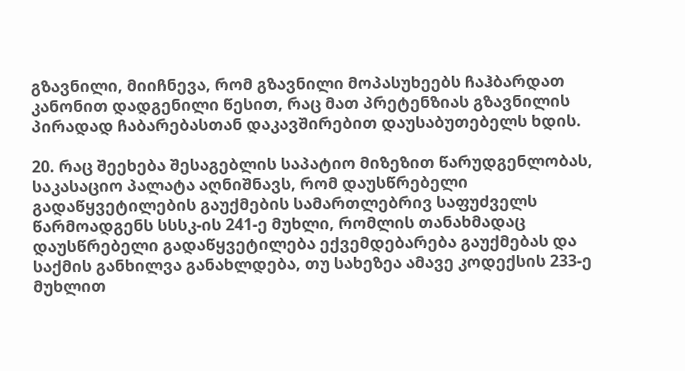გზავნილი, მიიჩნევა, რომ გზავნილი მოპასუხეებს ჩაჰბარდათ კანონით დადგენილი წესით, რაც მათ პრეტენზიას გზავნილის პირადად ჩაბარებასთან დაკავშირებით დაუსაბუთებელს ხდის.

20. რაც შეეხება შესაგებლის საპატიო მიზეზით წარუდგენლობას, საკასაციო პალატა აღნიშნავს, რომ დაუსწრებელი გადაწყვეტილების გაუქმების სამართლებრივ საფუძველს წარმოადგენს სსსკ-ის 241-ე მუხლი, რომლის თანახმადაც დაუსწრებელი გადაწყვეტილება ექვემდებარება გაუქმებას და საქმის განხილვა განახლდება, თუ სახეზეა ამავე კოდექსის 233-ე მუხლით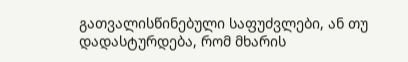გათვალისწინებული საფუძვლები, ან თუ დადასტურდება, რომ მხარის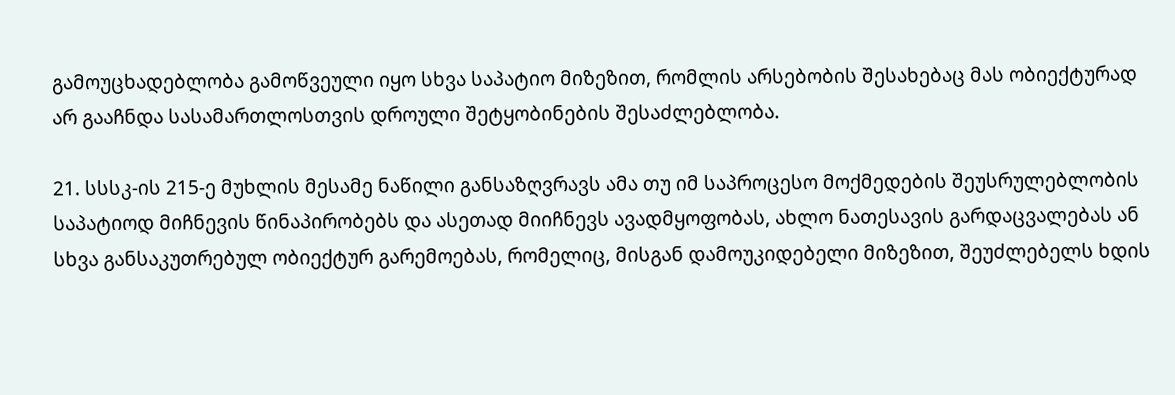გამოუცხადებლობა გამოწვეული იყო სხვა საპატიო მიზეზით, რომლის არსებობის შესახებაც მას ობიექტურად არ გააჩნდა სასამართლოსთვის დროული შეტყობინების შესაძლებლობა.

21. სსსკ-ის 215-ე მუხლის მესამე ნაწილი განსაზღვრავს ამა თუ იმ საპროცესო მოქმედების შეუსრულებლობის საპატიოდ მიჩნევის წინაპირობებს და ასეთად მიიჩნევს ავადმყოფობას, ახლო ნათესავის გარდაცვალებას ან სხვა განსაკუთრებულ ობიექტურ გარემოებას, რომელიც, მისგან დამოუკიდებელი მიზეზით, შეუძლებელს ხდის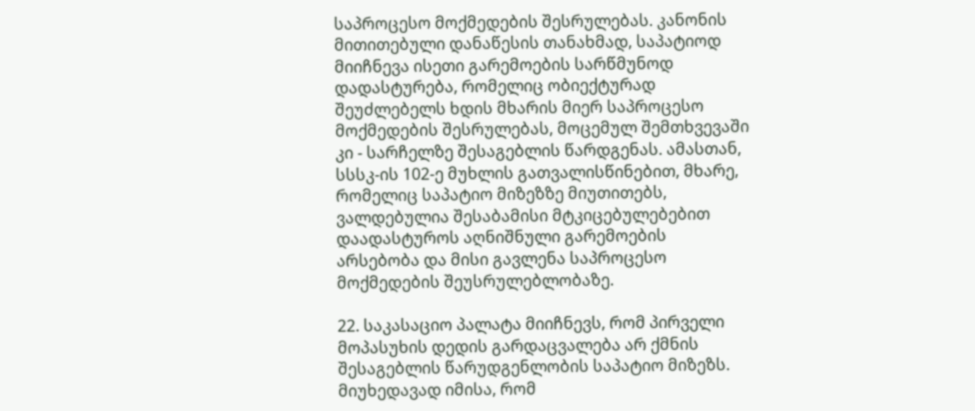საპროცესო მოქმედების შესრულებას. კანონის მითითებული დანაწესის თანახმად, საპატიოდ მიიჩნევა ისეთი გარემოების სარწმუნოდ დადასტურება, რომელიც ობიექტურად შეუძლებელს ხდის მხარის მიერ საპროცესო მოქმედების შესრულებას, მოცემულ შემთხვევაში კი - სარჩელზე შესაგებლის წარდგენას. ამასთან, სსსკ-ის 102-ე მუხლის გათვალისწინებით, მხარე, რომელიც საპატიო მიზეზზე მიუთითებს, ვალდებულია შესაბამისი მტკიცებულებებით დაადასტუროს აღნიშნული გარემოების არსებობა და მისი გავლენა საპროცესო მოქმედების შეუსრულებლობაზე.

22. საკასაციო პალატა მიიჩნევს, რომ პირველი მოპასუხის დედის გარდაცვალება არ ქმნის შესაგებლის წარუდგენლობის საპატიო მიზეზს. მიუხედავად იმისა, რომ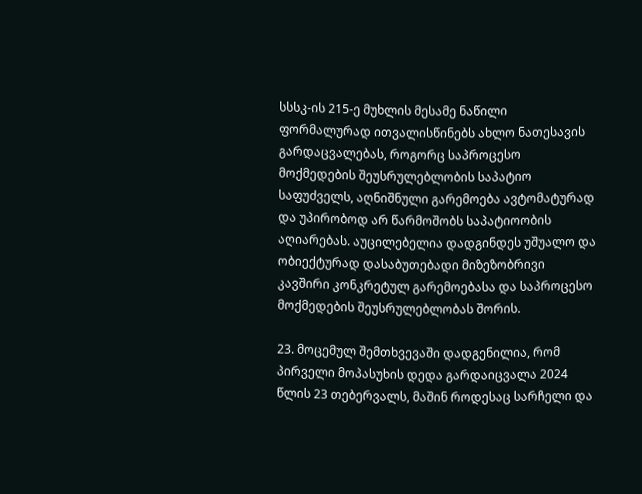სსსკ-ის 215-ე მუხლის მესამე ნაწილი ფორმალურად ითვალისწინებს ახლო ნათესავის გარდაცვალებას, როგორც საპროცესო მოქმედების შეუსრულებლობის საპატიო საფუძველს, აღნიშნული გარემოება ავტომატურად და უპირობოდ არ წარმოშობს საპატიოობის აღიარებას. აუცილებელია დადგინდეს უშუალო და ობიექტურად დასაბუთებადი მიზეზობრივი კავშირი კონკრეტულ გარემოებასა და საპროცესო მოქმედების შეუსრულებლობას შორის.

23. მოცემულ შემთხვევაში დადგენილია, რომ პირველი მოპასუხის დედა გარდაიცვალა 2024 წლის 23 თებერვალს, მაშინ როდესაც სარჩელი და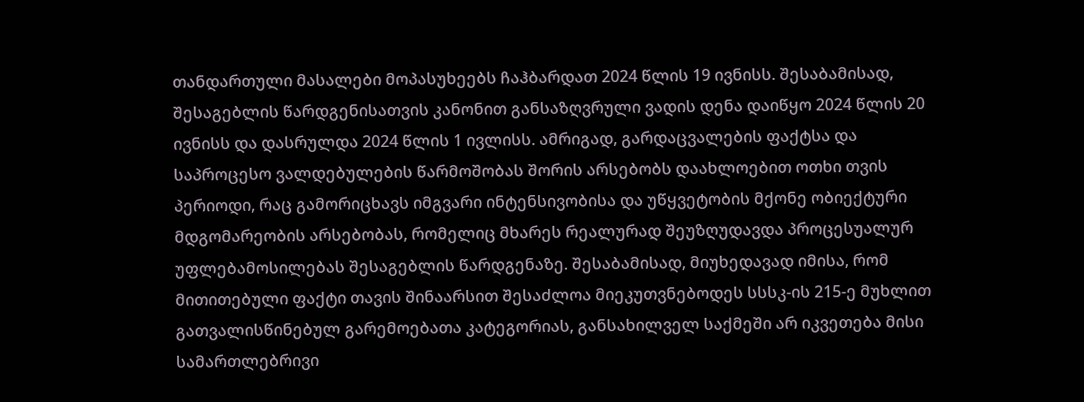თანდართული მასალები მოპასუხეებს ჩაჰბარდათ 2024 წლის 19 ივნისს. შესაბამისად, შესაგებლის წარდგენისათვის კანონით განსაზღვრული ვადის დენა დაიწყო 2024 წლის 20 ივნისს და დასრულდა 2024 წლის 1 ივლისს. ამრიგად, გარდაცვალების ფაქტსა და საპროცესო ვალდებულების წარმოშობას შორის არსებობს დაახლოებით ოთხი თვის პერიოდი, რაც გამორიცხავს იმგვარი ინტენსივობისა და უწყვეტობის მქონე ობიექტური მდგომარეობის არსებობას, რომელიც მხარეს რეალურად შეუზღუდავდა პროცესუალურ უფლებამოსილებას შესაგებლის წარდგენაზე. შესაბამისად, მიუხედავად იმისა, რომ მითითებული ფაქტი თავის შინაარსით შესაძლოა მიეკუთვნებოდეს სსსკ-ის 215-ე მუხლით გათვალისწინებულ გარემოებათა კატეგორიას, განსახილველ საქმეში არ იკვეთება მისი სამართლებრივი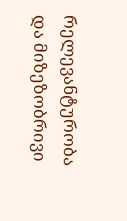რელევანტურობა და მიზეზობრივი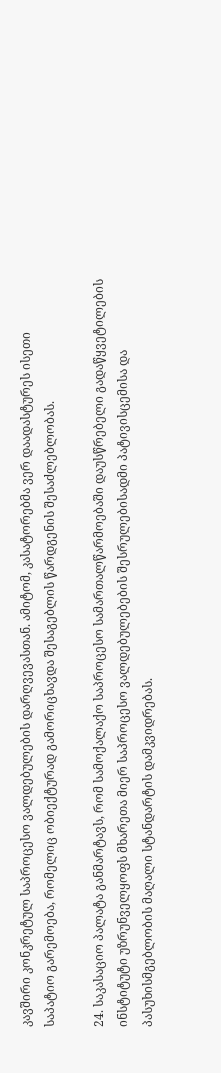კავშირი კონკრეტულ საპროცესო ვალდებულების დარღვევასთან. ამიტომ, კასატორებმა ვერ დაადასტურეს ისეთი საპატიო გარემოება, რომელიც ობიექტურად გამორიცხავდა შესაგებლის წარდგენის შესაძლებლობას.

24. საკასაციო პალატა განმარტავს, რომ სამოქალაქო საპროცესო სამართალწარმოებაში დაუსწრებელი გადაწყვეტილების ინსტიტუტი უზრუნველყოფს მხარეთა მიერ საპროცესო ვალდებულებების შესრულებისადმი პატივისცემისა და პასუხისმგებლობის მაღალი სტანდარტის დამკვიდრებას.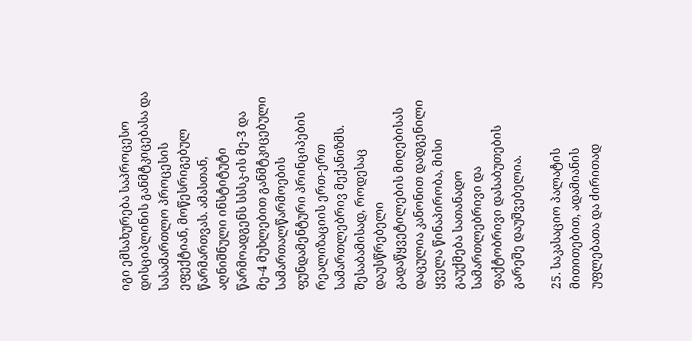იგი ემსახურება საპროცესო დისციპლინის განმტკიცებასა და სასამართლო პროცესის ეფექტიან, მოწესრიგებულ წარმართვას. ამასთან, აღნიშნული ინსტიტუტი წარმოადგენს სსსკ-ის მე-3 და მე-4 მუხლებით განმტკიცებული სამართალწარმოების ფუნდამენტური პრინციპების რეალიზაციის ერთ-ერთ სამართლებრივ მექანიზმს. შესაბამისად, როდესაც დაუსწრებელი გადაწყვეტილების მიღებისას დაცულია კანონით დადგენილი ყველა წინაპირობა, მისი გაუქმება სათანადო სამართლებრივი და ფაქტობრივი დასაბუთების გარეშე დაუშვებელია.

25. საკასაციო პალატის მითითებით, ადამიანის უფლებათა და ძირითად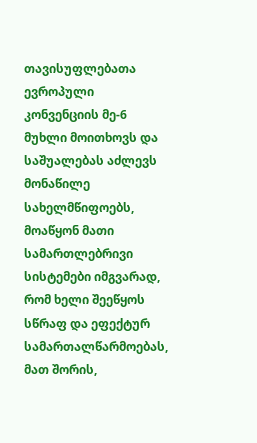თავისუფლებათა ევროპული კონვენციის მე-6 მუხლი მოითხოვს და საშუალებას აძლევს მონაწილე სახელმწიფოებს, მოაწყონ მათი სამართლებრივი სისტემები იმგვარად, რომ ხელი შეეწყოს სწრაფ და ეფექტურ სამართალწარმოებას, მათ შორის,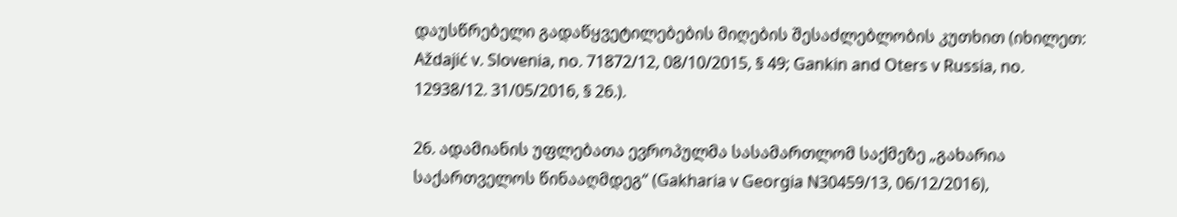დაუსწრებელი გადაწყვეტილებების მიღების შესაძლებლობის კუთხით (იხილეთ: Aždajić v. Slovenia, no. 71872/12, 08/10/2015, § 49; Gankin and Oters v Russia, no. 12938/12. 31/05/2016, § 26.).

26. ადამიანის უფლებათა ევროპულმა სასამართლომ საქმეზე „გახარია საქართველოს წინააღმდეგ“ (Gakharia v Georgia N30459/13, 06/12/2016),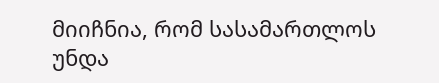მიიჩნია, რომ სასამართლოს უნდა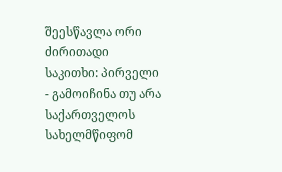შეესწავლა ორი ძირითადი საკითხი: პირველი - გამოიჩინა თუ არა საქართველოს სახელმწიფომ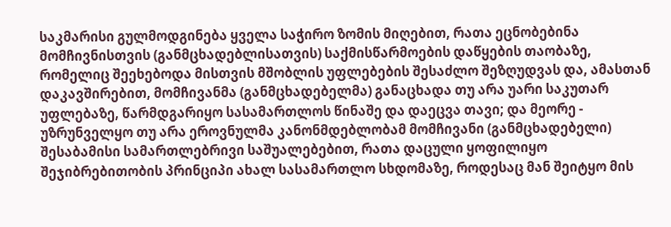საკმარისი გულმოდგინება ყველა საჭირო ზომის მიღებით, რათა ეცნობებინა მომჩივნისთვის (განმცხადებლისათვის) საქმისწარმოების დაწყების თაობაზე, რომელიც შეეხებოდა მისთვის მშობლის უფლებების შესაძლო შეზღუდვას და, ამასთან დაკავშირებით, მომჩივანმა (განმცხადებელმა) განაცხადა თუ არა უარი საკუთარ უფლებაზე, წარმდგარიყო სასამართლოს წინაშე და დაეცვა თავი; და მეორე - უზრუნველყო თუ არა ეროვნულმა კანონმდებლობამ მომჩივანი (განმცხადებელი) შესაბამისი სამართლებრივი საშუალებებით, რათა დაცული ყოფილიყო შეჯიბრებითობის პრინციპი ახალ სასამართლო სხდომაზე, როდესაც მან შეიტყო მის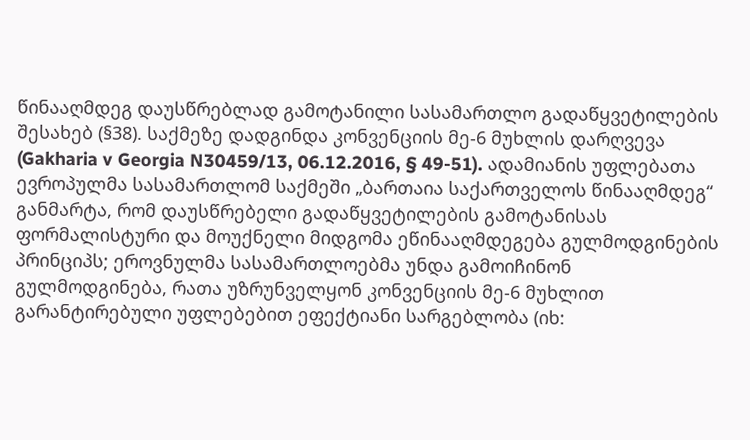წინააღმდეგ დაუსწრებლად გამოტანილი სასამართლო გადაწყვეტილების შესახებ (§38). საქმეზე დადგინდა კონვენციის მე-6 მუხლის დარღვევა (Gakharia v Georgia N30459/13, 06.12.2016, § 49-51). ადამიანის უფლებათა ევროპულმა სასამართლომ საქმეში „ბართაია საქართველოს წინააღმდეგ“ განმარტა, რომ დაუსწრებელი გადაწყვეტილების გამოტანისას ფორმალისტური და მოუქნელი მიდგომა ეწინააღმდეგება გულმოდგინების პრინციპს; ეროვნულმა სასამართლოებმა უნდა გამოიჩინონ გულმოდგინება, რათა უზრუნველყონ კონვენციის მე-6 მუხლით გარანტირებული უფლებებით ეფექტიანი სარგებლობა (იხ: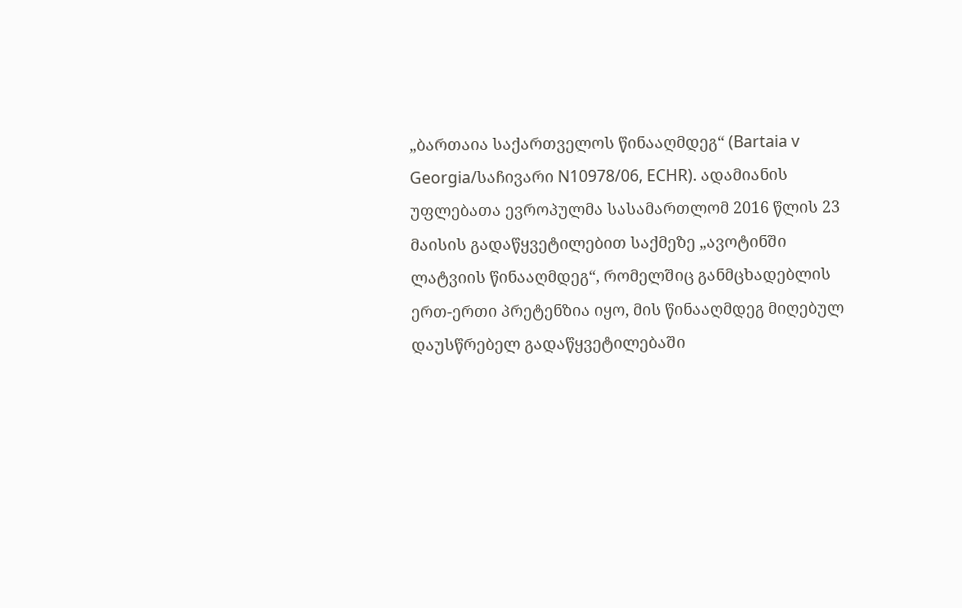„ბართაია საქართველოს წინააღმდეგ“ (Bartaia v Georgia/საჩივარი N10978/06, ECHR). ადამიანის უფლებათა ევროპულმა სასამართლომ 2016 წლის 23 მაისის გადაწყვეტილებით საქმეზე „ავოტინში ლატვიის წინააღმდეგ“, რომელშიც განმცხადებლის ერთ-ერთი პრეტენზია იყო, მის წინააღმდეგ მიღებულ დაუსწრებელ გადაწყვეტილებაში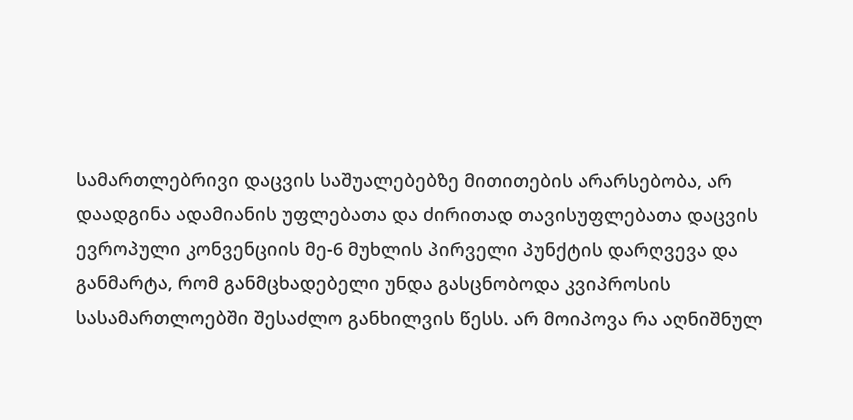სამართლებრივი დაცვის საშუალებებზე მითითების არარსებობა, არ დაადგინა ადამიანის უფლებათა და ძირითად თავისუფლებათა დაცვის ევროპული კონვენციის მე-6 მუხლის პირველი პუნქტის დარღვევა და განმარტა, რომ განმცხადებელი უნდა გასცნობოდა კვიპროსის სასამართლოებში შესაძლო განხილვის წესს. არ მოიპოვა რა აღნიშნულ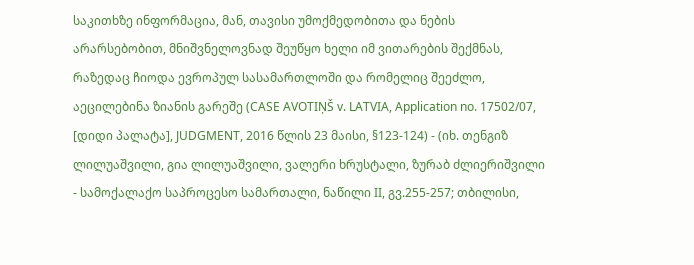საკითხზე ინფორმაცია, მან, თავისი უმოქმედობითა და ნების არარსებობით, მნიშვნელოვნად შეუწყო ხელი იმ ვითარების შექმნას, რაზედაც ჩიოდა ევროპულ სასამართლოში და რომელიც შეეძლო, აეცილებინა ზიანის გარეშე (CASE AVOTIŅŠ v. LATVIA, Application no. 17502/07, [დიდი პალატა], JUDGMENT, 2016 წლის 23 მაისი, §123-124) - (იხ. თენგიზ ლილუაშვილი, გია ლილუაშვილი, ვალერი ხრუსტალი, ზურაბ ძლიერიშვილი - სამოქალაქო საპროცესო სამართალი, ნაწილი II, გვ.255-257; თბილისი,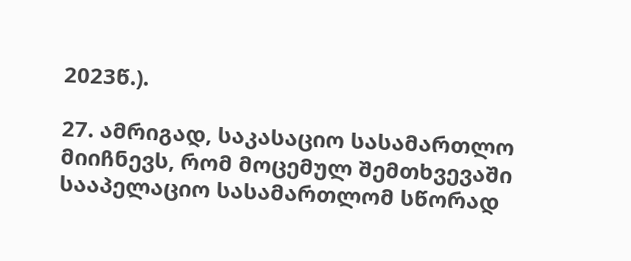2023წ.).

27. ამრიგად, საკასაციო სასამართლო მიიჩნევს, რომ მოცემულ შემთხვევაში სააპელაციო სასამართლომ სწორად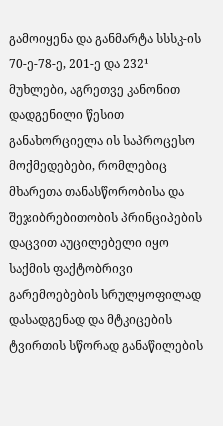გამოიყენა და განმარტა სსსკ-ის 70-ე-78-ე, 201-ე და 232¹ მუხლები, აგრეთვე კანონით დადგენილი წესით განახორციელა ის საპროცესო მოქმედებები, რომლებიც მხარეთა თანასწორობისა და შეჯიბრებითობის პრინციპების დაცვით აუცილებელი იყო საქმის ფაქტობრივი გარემოებების სრულყოფილად დასადგენად და მტკიცების ტვირთის სწორად განაწილების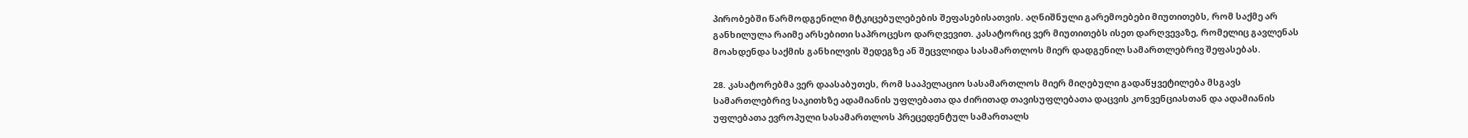პირობებში წარმოდგენილი მტკიცებულებების შეფასებისათვის. აღნიშნული გარემოებები მიუთითებს, რომ საქმე არ განხილულა რაიმე არსებითი საპროცესო დარღვევით. კასატორიც ვერ მიუთითებს ისეთ დარღვევაზე, რომელიც გავლენას მოახდენდა საქმის განხილვის შედეგზე ან შეცვლიდა სასამართლოს მიერ დადგენილ სამართლებრივ შეფასებას.

28. კასატორებმა ვერ დაასაბუთეს, რომ სააპელაციო სასამართლოს მიერ მიღებული გადაწყვეტილება მსგავს სამართლებრივ საკითხზე ადამიანის უფლებათა და ძირითად თავისუფლებათა დაცვის კონვენციასთან და ადამიანის უფლებათა ევროპული სასამართლოს პრეცედენტულ სამართალს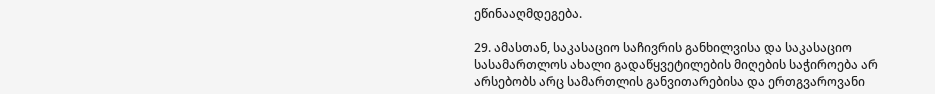ეწინააღმდეგება.

29. ამასთან, საკასაციო საჩივრის განხილვისა და საკასაციო სასამართლოს ახალი გადაწყვეტილების მიღების საჭიროება არ არსებობს არც სამართლის განვითარებისა და ერთგვაროვანი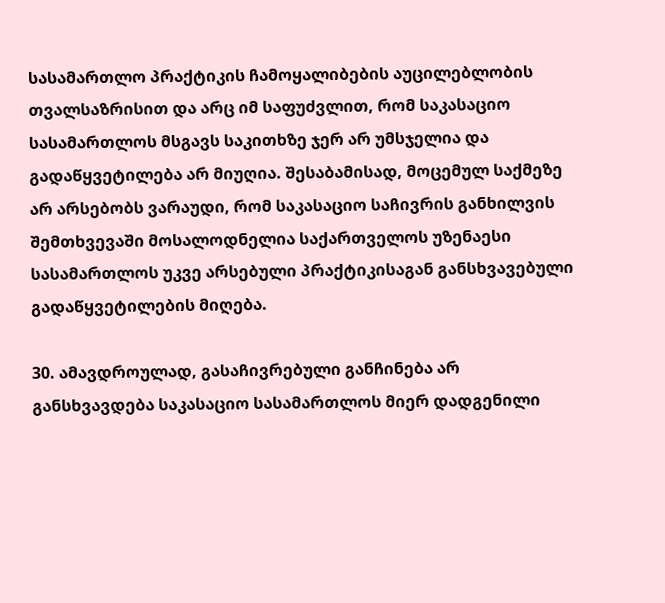სასამართლო პრაქტიკის ჩამოყალიბების აუცილებლობის თვალსაზრისით და არც იმ საფუძვლით, რომ საკასაციო სასამართლოს მსგავს საკითხზე ჯერ არ უმსჯელია და გადაწყვეტილება არ მიუღია. შესაბამისად, მოცემულ საქმეზე არ არსებობს ვარაუდი, რომ საკასაციო საჩივრის განხილვის შემთხვევაში მოსალოდნელია საქართველოს უზენაესი სასამართლოს უკვე არსებული პრაქტიკისაგან განსხვავებული გადაწყვეტილების მიღება.

30. ამავდროულად, გასაჩივრებული განჩინება არ განსხვავდება საკასაციო სასამართლოს მიერ დადგენილი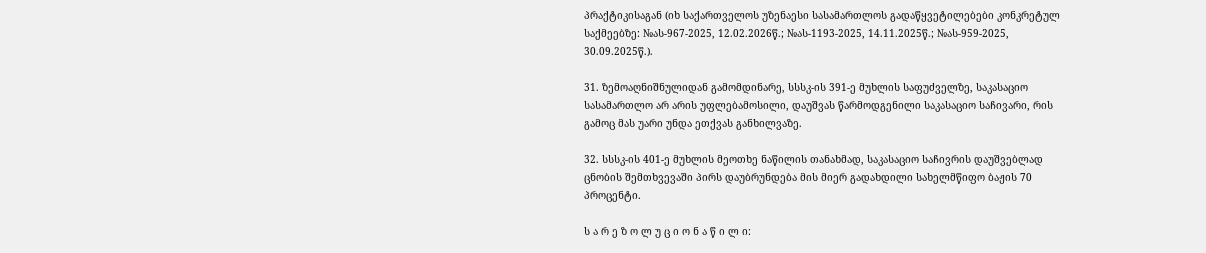პრაქტიკისაგან (იხ საქართველოს უზენაესი სასამართლოს გადაწყვეტილებები კონკრეტულ საქმეებზე: №ას-967-2025, 12.02.2026წ.; №ას-1193-2025, 14.11.2025წ.; №ას-959-2025, 30.09.2025წ.).

31. ზემოაღნიშნულიდან გამომდინარე, სსსკ-ის 391-ე მუხლის საფუძველზე, საკასაციო სასამართლო არ არის უფლებამოსილი, დაუშვას წარმოდგენილი საკასაციო საჩივარი, რის გამოც მას უარი უნდა ეთქვას განხილვაზე.

32. სსსკ-ის 401-ე მუხლის მეოთხე ნაწილის თანახმად, საკასაციო საჩივრის დაუშვებლად ცნობის შემთხვევაში პირს დაუბრუნდება მის მიერ გადახდილი სახელმწიფო ბაჟის 70 პროცენტი.

ს ა რ ე ზ ო ლ უ ც ი ო ნ ა წ ი ლ ი: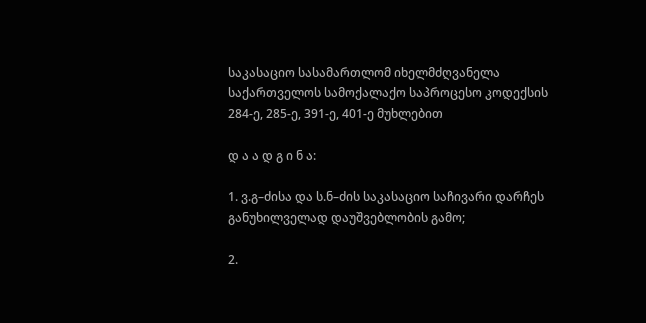საკასაციო სასამართლომ იხელმძღვანელა საქართველოს სამოქალაქო საპროცესო კოდექსის 284-ე, 285-ე, 391-ე, 401-ე მუხლებით

დ ა ა დ გ ი ნ ა:

1. ვ.გ–ძისა და ს.ნ–ძის საკასაციო საჩივარი დარჩეს განუხილველად დაუშვებლობის გამო;

2.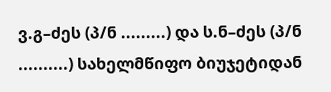ვ.გ–ძეს (პ/ნ .........) და ს.ნ–ძეს (პ/ნ ..........) სახელმწიფო ბიუჯეტიდან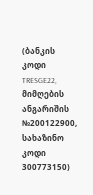(ბანკის კოდი TRESGE22, მიმღების ანგარიშის №200122900, სახაზინო კოდი 300773150)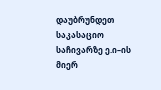დაუბრუნდეთ საკასაციო საჩივარზე ე.ი–ის მიერ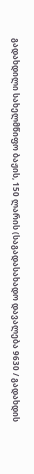გადახდილი სახელმწიფო ბაჟის, 150 ლარის (საგადასახადო დავალება 9630 / გადახდის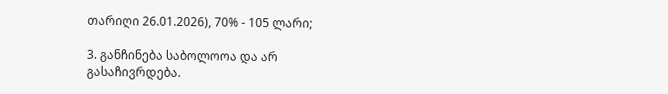თარიღი 26.01.2026), 70% - 105 ლარი;

3. განჩინება საბოლოოა და არ გასაჩივრდება.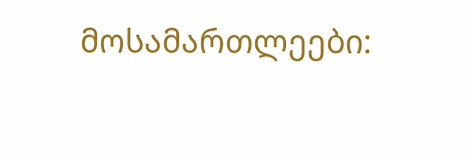მოსამართლეები: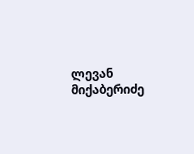ლევან მიქაბერიძე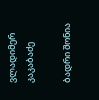ვლადიმერ კაკაბაძე

ბადრი შონია